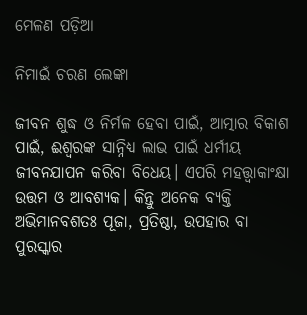ମେଳଣ ପଡ଼ିଆ

ନିମାଇଁ ଚରଣ ଲେଙ୍କା

ଜୀବନ ଶୁଦ୍ଧ ଓ ନିର୍ମଳ ହେବା ପାଇଁ, ଆତ୍ମାର ବିକାଶ ପାଇଁ, ଈଶ୍ୱରଙ୍କ ସାନ୍ନିଧ୍ୟ ଲାଭ ପାଇଁ ଧର୍ମୀୟ ଜୀବନଯାପନ କରିବା ବିଧେୟ। ଏପରି ମହତ୍ତ୍ୱାକାଂକ୍ଷା ଉତ୍ତମ ଓ ଆବଶ୍ୟକ। କିନ୍ତୁ ଅନେକ ବ୍ୟକ୍ତି ଅଭିମାନବଶତଃ ପୂଜା, ପ୍ରତିଷ୍ଠା, ଉପହାର ବା ପୁରସ୍କାର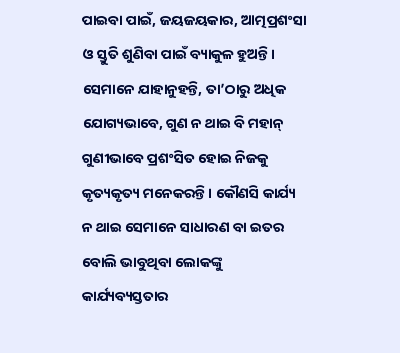ପାଇବା ପାଇଁ, ଜୟଜୟକାର, ଆତ୍ମପ୍ରଶଂସା ଓ ସ୍ତୁତି ଶୁଣିବା ପାଇଁ ବ୍ୟାକୁଳ ହୁଅନ୍ତି। ସେମାନେ ଯାହାନୁହନ୍ତି, ତା’ଠାରୁ ଅଧିକ ଯୋଗ୍ୟଭାବେ, ଗୁଣ ନ ଥାଇ ବି ମହାନ୍‌ ଗୁଣୀଭାବେ ପ୍ରଶଂସିତ ହୋଇ ନିଜକୁ କୃତ୍ୟକୃତ୍ୟ ମନେକରନ୍ତି। କୌଣସି କାର୍ଯ୍ୟ ନ ଥାଇ ସେମାନେ ସାଧାରଣ ବା ଇତର ବୋଲି ଭାବୁଥିବା ଲୋକଙ୍କୁ କାର୍ଯ୍ୟବ୍ୟସ୍ତତାର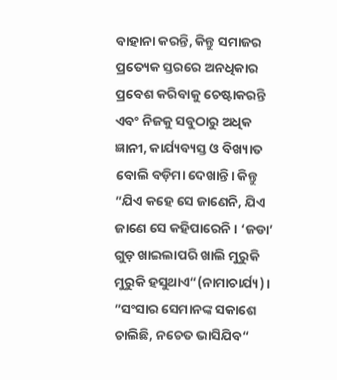ବାହାନା କରନ୍ତି, କିନ୍ତୁ ସମାଜର ପ୍ରତ୍ୟେକ ସ୍ତରରେ ଅନଧିକାର ପ୍ରବେଶ କରିବାକୁ ଚେଷ୍ଟାକରନ୍ତି ଏବଂ ନିଜକୁ ସବୁଠାରୁ ଅଧିକ ଜ୍ଞାନୀ, କାର୍ଯ୍ୟବ୍ୟସ୍ତ ଓ ବିଖ୍ୟାତ ବୋଲି ବଡ଼ିମା ଦେଖାନ୍ତି। କିନ୍ତୁ ”ଯିଏ କହେ ସେ ଜାଣେନି, ଯିଏ ଜାଣେ ସେ କହିପାରେନି। ‘ଜଡା’ ଗୁଡ଼ ଖାଇଲାପରି ଖାଲି ମୁରୁକି ମୁରୁକି ହସୁଥାଏ“(ନାମାଚାର୍ଯ୍ୟ)। ”ସଂସାର ସେମାନଙ୍କ ସକାଶେ ଚାଲିଛି, ନଚେତ ଭାସିଯିବ“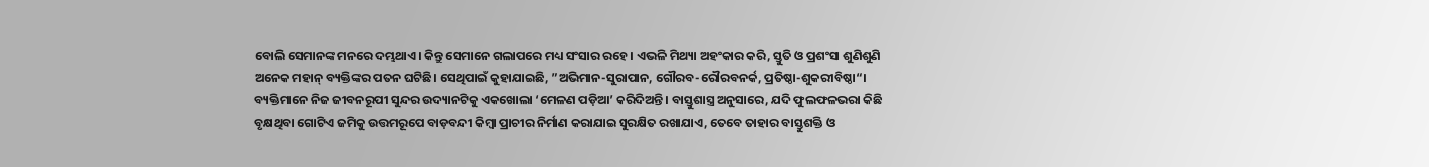ବୋଲି ସେମାନଙ୍କ ମନରେ ଦମ୍ଭଥାଏ। କିନ୍ତୁ ସେମାନେ ଗଲାପରେ ମଧ୍ୟ ସଂସାର ରହେ। ଏଭଳି ମିଥ୍ୟା ଅହଂକାର କରି, ସ୍ତୁତି ଓ ପ୍ରଶଂସା ଶୁଣିଶୁଣି ଅନେକ ମହାନ୍‌ ବ୍ୟକ୍ତିଙ୍କର ପତନ ଘଟିଛି। ସେଥିପାଇଁ କୁହାଯାଇଛି, ”ଅଭିମାନ-ସୁରାପାନ, ଗୌରବ-ରୌରବନର୍କ, ପ୍ରତିଷ୍ଠା-ଶୁକରୀବିଷ୍ଠା“।
ବ୍ୟକ୍ତିମାନେ ନିଜ ଜୀବନରୂପୀ ସୁନ୍ଦର ଉଦ୍ୟାନଟିକୁ ଏକଖୋଲା ‘ମେଳଣ ପଡ଼ିଆ’ କରିଦିଅନ୍ତି। ବାସ୍ତୁଶାସ୍ତ୍ର ଅନୁସାରେ, ଯଦି ଫୁଲଫଳଭରା କିଛି ବୃକ୍ଷଥିବା ଗୋଟିଏ ଜମିକୁ ଉତ୍ତମରୂପେ ବାଡ଼ବନ୍ଦୀ କିମ୍ବା ପ୍ରାଚୀର ନିର୍ମାଣ କରାଯାଇ ସୁରକ୍ଷିତ ରଖାଯାଏ, ତେବେ ତାହାର ବାସ୍ତୁଶକ୍ତି ଓ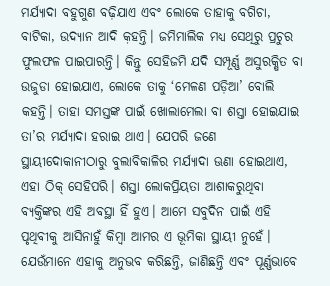ମର୍ଯ୍ୟାଦା ବହୁଗୁଣ ବଢ଼ିଯାଏ ଏବଂ ଲୋକେ ତାହାକୁ ବଗିଚା, ବାଟିକା, ଉଦ୍ୟାନ ଆଦି କ଼ହନ୍ତି। ଜମିମାଲିକ ମଧ୍ୟ ସେଥିରୁ ପ୍ରଚୁର ଫୁଲଫଳ ପାଇପାରନ୍ତି। କିନ୍ତୁ ସେହିଜମି ଯଦି ସମ୍ପୂର୍ଣ୍ଣ ଅସୁରକ୍ଷିତ ବା ଉଜୁଡା ହୋଇଯାଏ, ଲୋକେ ତାକୁ ‘ମେଳଣ ପଡ଼ିଆ’ ବୋଲି କହନ୍ତି। ତାହା ସମସ୍ତଙ୍କ ପାଇଁ ଖୋଲାମେଲା ବା ଶସ୍ତା ହୋଇଯାଇ ତା’ର ମର୍ଯ୍ୟାଦା ହରାଇ ଥାଏ। ଯେପରି ଜଣେ ସ୍ଥାୟୀଦୋକାନୀଠାରୁ ବୁଲାବିକାଳିର ମର୍ଯ୍ୟାଦା ଊଣା ହୋଇଥାଏ, ଏହା ଠିକ୍‌ ସେହିପରି। ଶସ୍ତା ଲୋକପ୍ରିୟତା ଆଶାକରୁଥିବା ବ୍ୟକ୍ତିଙ୍କର ଏହି ଅବସ୍ଥା ହିଁ ହୁଏ। ଆମେ ସବୁଦିନ ପାଇଁ ଏହି ପୃଥିବୀକୁ ଆସିନାହୁଁ କିମ୍ବା ଆମର ଏ ଭୂମିକା ସ୍ଥାୟୀ ନୁହେଁ। ଯେଉଁମାନେ ଏହାକୁ ଅନୁଭବ କରିଛନ୍ତି, ଜାଣିଛନ୍ତି ଏବଂ ପୂର୍ଣ୍ଣଭାବେ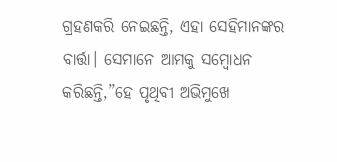ଗ୍ରହଣକରି ନେଇଛନ୍ତି, ଏହା ସେହିମାନଙ୍କର ବାର୍ତ୍ତା। ସେମାନେ ଆମକୁ ସମ୍ବୋଧନ କରିଛନ୍ତି,”ହେ ପୃଥିବୀ ଅଭିମୁଖେ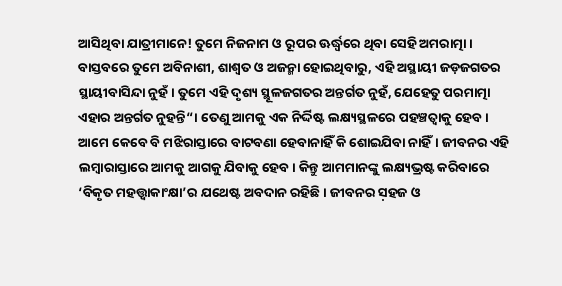ଆସିଥିବା ଯାତ୍ରୀମାନେ! ତୁମେ ନିଜନାମ ଓ ରୂପର ଊର୍ଦ୍ଧ୍ୱରେ ଥିବା ସେହି ଅମରାତ୍ମା। ବାସ୍ତବରେ ତୁମେ ଅବିନାଶୀ, ଶାଶ୍ୱତ ଓ ଅଜନ୍ମା ହୋଇଥିବାରୁ, ଏହି ଅସ୍ଥାୟୀ ଜଡ଼ଜଗତର ସ୍ଥାୟୀବାସିନ୍ଦା ନୁହଁ। ତୁମେ ଏହି ଦୃଶ୍ୟ ସ୍ଥୂଳଜଗତର ଅନ୍ତର୍ଗତ ନୁହଁ, ଯେହେତୁ ପରମାତ୍ମା ଏହାର ଅନ୍ତର୍ଗତ ନୁହନ୍ତି“। ତେଣୁ ଆମକୁ ଏକ ନିର୍ଦ୍ଦିଷ୍ଟ ଲକ୍ଷ୍ୟସ୍ଥଳରେ ପହଞ୍ଚତ୍ବାକୁ ହେବ। ଆମେ କେବେ ବି ମଝିରାସ୍ତାରେ ବାଟବଣା ହେବାନାହିଁ କି ଶୋଇଯିବା ନାହିଁ। ଜୀବନର ଏହି ଲମ୍ବାରାସ୍ତାରେ ଆମକୁ ଆଗକୁ ଯିବାକୁ ହେବ। କିନ୍ତୁ ଆମମାନଙ୍କୁ ଲକ୍ଷ୍ୟଭ୍ରଷ୍ଟ କରିବାରେ ‘ବିକୃତ ମହତ୍ତ୍ୱାକାଂକ୍ଷା’ର ଯଥେଷ୍ଟ ଅବଦାନ ରହିଛି। ଜୀବନର ସ଼ହଜ ଓ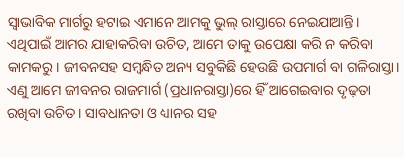ସ୍ବାଭାବିକ ମାର୍ଗରୁ ହଟାଇ ଏମାନେ ଆମକୁ ଭୁଲ୍‌ ରାସ୍ତାରେ ନେଇଯାଆନ୍ତି। ଏଥିପାଇଁ ଆମର ଯାହାକରିବା ଉଚିତ, ଆମେ ତାକୁ ଉପେକ୍ଷା କରି ନ କରିବା କାମକରୁ। ଜୀବନସହ ସମ୍ବନ୍ଧିତ ଅନ୍ୟ ସବୁକିଛି ହେଉଛି ଉପମାର୍ଗ ବା ଗଳିରାସ୍ତା। ଏଣୁ ଆମେ ଜୀବନର ରାଜମାର୍ଗ (ପ୍ରଧାନରାସ୍ତା)ରେ ହିଁ ଆଗେଇବାର ଦୃଢ଼ତା ରଖିବା ଉଚିତ। ସାବଧାନତା ଓ ଧ୍ୟାନର ସହ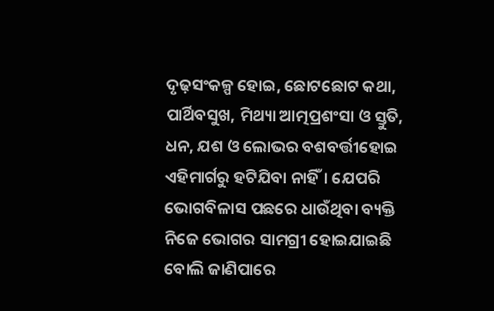ଦୃଢ଼ସଂକଳ୍ପ ହୋଇ, ଛୋଟଛୋଟ କଥା, ପାର୍ଥିବସୁଖ, ମିଥ୍ୟା ଆତ୍ମପ୍ରଶଂସା ଓ ସ୍ତୁତି, ଧନ, ଯଶ ଓ ଲୋଭର ବଶବର୍ତ୍ତୀହୋଇ ଏହିମାର୍ଗରୁ ହଟିଯିବା ନାହିଁ। ଯେପରି ଭୋଗବିଳାସ ପଛରେ ଧାଉଁଥିବା ବ୍ୟକ୍ତି ନିଜେ ଭୋଗର ସାମଗ୍ରୀ ହୋଇଯାଇଛି ବୋଲି ଜାଣିପାରେ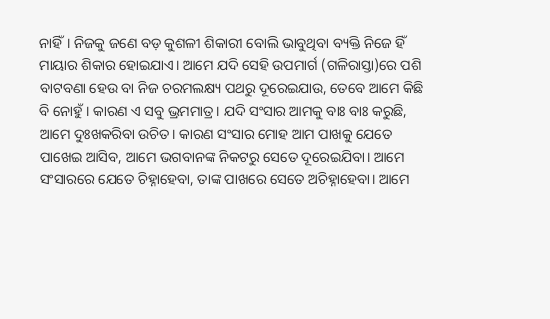ନାହିଁ। ନିଜକୁ ଜଣେ ବଡ଼ କୁଶଳୀ ଶିକାରୀ ବୋଲି ଭାବୁଥିବା ବ୍ୟକ୍ତି ନିଜେ ହିଁ ମାୟାର ଶିକାର ହୋଇଯାଏ। ଆମେ ଯଦି ସେହି ଉପମାର୍ଗ (ଗଳିରାସ୍ତା)ରେ ପଶି ବାଟବଣା ହେଉ ବା ନିଜ ଚରମଲକ୍ଷ୍ୟ ପଥରୁ ଦୂରେଇଯାଉ, ତେବେ ଆମେ କିଛି ବି ନୋହୁଁ। କାରଣ ଏ ସବୁ ଭ୍ରମମାତ୍ର। ଯଦି ସଂସାର ଆମକୁ ବାଃ ବାଃ କରୁଛି, ଆମେ ଦୁଃଖକରିବା ଉଚିତ। କାରଣ ସଂସାର ମୋହ ଆମ ପାଖକୁ ଯେତେ ପାଖେଇ ଆସିବ, ଆମେ ଭଗବାନଙ୍କ ନିକଟରୁ ସେତେ ଦୂରେଇଯିବା। ଆମେ ସଂସାରରେ ଯେତେ ଚିହ୍ନାହେବା, ତାଙ୍କ ପାଖରେ ସେତେ ଅଚିହ୍ନାହେବା। ଆମେ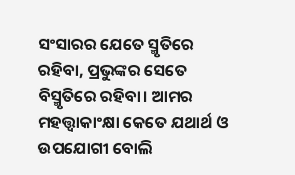ସଂସାରର ଯେତେ ସ୍ମୃତିରେ ରହିବା, ପ୍ରଭୁଙ୍କର ସେତେ ବିସ୍ମୃତିରେ ରହିବା। ଆମର ମହତ୍ତ୍ୱାକାଂକ୍ଷା କେତେ ଯଥାର୍ଥ ଓ ଉପଯୋଗୀ ବୋଲି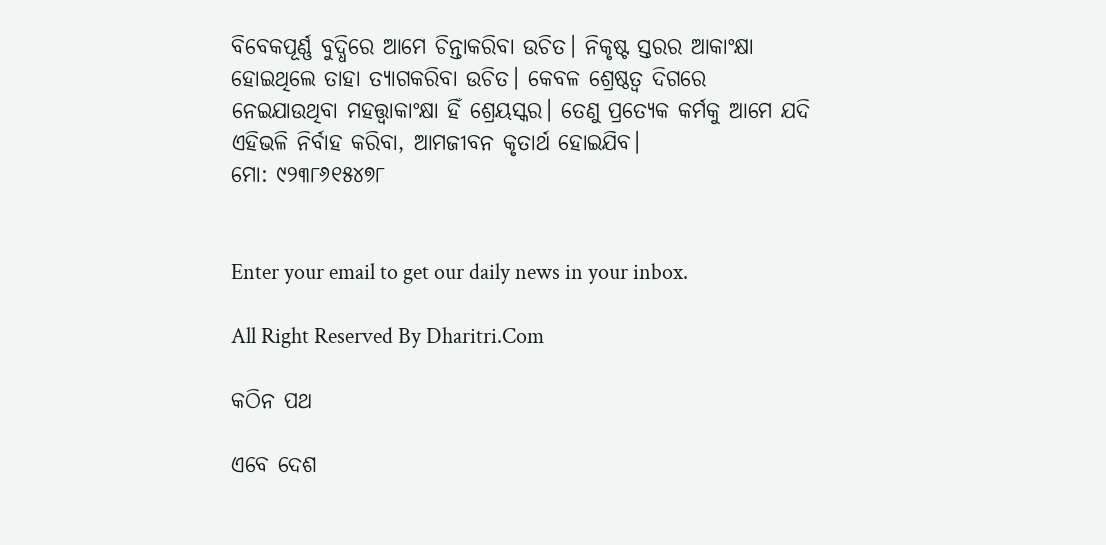ବିବେକପୂର୍ଣ୍ଣ ବୁଦ୍ଧିରେ ଆମେ ଚିନ୍ତାକରିବା ଉଚିତ। ନିକୃଷ୍ଟ ସ୍ତରର ଆକାଂକ୍ଷା ହୋଇଥିଲେ ତାହା ତ୍ୟାଗକରିବା ଉଚିତ। କେବଳ ଶ୍ରେଷ୍ଠତ୍ୱ ଦିଗରେ ନେଇଯାଉଥିବା ମହତ୍ତ୍ୱାକାଂକ୍ଷା ହିଁ ଶ୍ରେୟସ୍କର। ତେଣୁ ପ୍ରତ୍ୟେକ କର୍ମକୁ ଆମେ ଯଦି ଏହିଭଳି ନିର୍ବାହ କରିବା, ଆମଜୀବନ କୃତାର୍ଥ ହୋଇଯିବ।
ମୋ: ୯୨୩୮୬୧୫୪୭୮


Enter your email to get our daily news in your inbox.

All Right Reserved By Dharitri.Com

କଠିନ ପଥ

ଏବେ ଦେଶ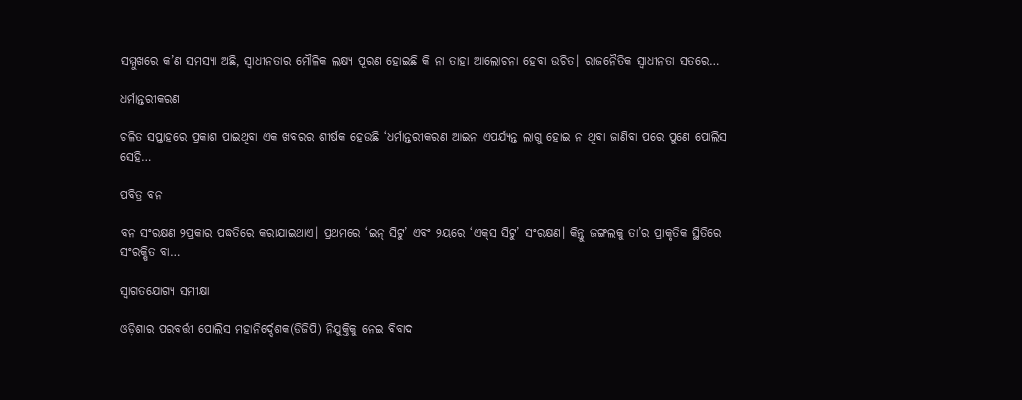ସମ୍ମୁଖରେ କ’ଣ ସମସ୍ୟା ଅଛି, ସ୍ୱାଧୀନତାର ମୌଳିକ ଲକ୍ଷ୍ୟ ପୂରଣ ହୋଇଛି କି ନା ତାହା ଆଲୋଚନା ହେବା ଉଚିତ। ରାଜନୈତିକ ସ୍ୱାଧୀନତା ସତରେ…

ଧର୍ମାନ୍ତରୀକରଣ

ଚଳିତ ସପ୍ତାହରେ ପ୍ରକାଶ ପାଇଥିବା ଏକ ଖବରର ଶୀର୍ଷକ ହେଉଛି ‘ଧର୍ମାନ୍ତରୀକରଣ ଆଇନ ଏପର୍ଯ୍ୟନ୍ତ ଲାଗୁ ହୋଇ ନ ଥିବା ଜାଣିବା ପରେ ପୁଣେ ପୋଲିସ ସେହି…

ପବିତ୍ର ବନ

ବନ ସଂରକ୍ଷଣ ୨ପ୍ରକାର ପଦ୍ଧତିରେ କରାଯାଇଥାଏ। ପ୍ରଥମରେ ‘ଇନ୍‌ ସିଟୁ’ ଏବଂ ୨ୟରେ ‘ଏକ୍‌ସ ସିଟୁ’ ସଂରକ୍ଷଣ। କିନ୍ତୁ ଜଙ୍ଗଲକୁ ତା’ର ପ୍ରାକୃତିକ ସ୍ଥିତିରେ ସଂରକ୍ଷିତ ବା…

ସ୍ବାଗତଯୋଗ୍ୟ ସମୀକ୍ଷା

ଓଡ଼ିଶାର ପରବର୍ତ୍ତୀ ପୋଲିସ ମହାନିର୍ଦ୍ଦେଶକ(ଡିଜିପି) ନିଯୁକ୍ତିକୁ ନେଇ ବିବାଦ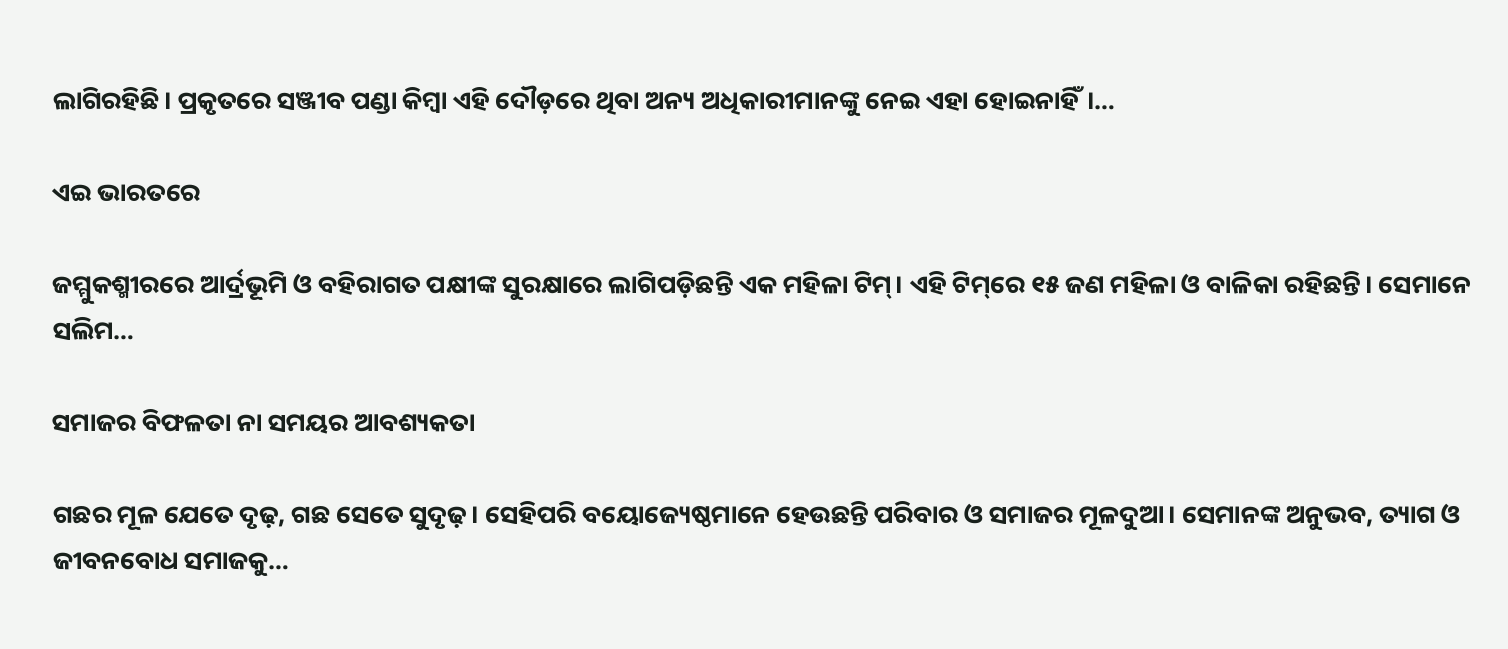ଲାଗିରହିଛି। ପ୍ରକୃତରେ ସଞ୍ଜୀବ ପଣ୍ଡା କିମ୍ବା ଏହି ଦୌଡ଼ରେ ଥିବା ଅନ୍ୟ ଅଧିକାରୀମାନଙ୍କୁ ନେଇ ଏହା ହୋଇନାହିଁ।…

ଏଇ ଭାରତରେ

ଜମ୍ମୁକଶ୍ମୀରରେ ଆର୍ଦ୍ରଭୂମି ଓ ବହିରାଗତ ପକ୍ଷୀଙ୍କ ସୁରକ୍ଷାରେ ଲାଗିପଡ଼ିଛନ୍ତି ଏକ ମହିଳା ଟିମ୍‌। ଏହି ଟିମ୍‌ରେ ୧୫ ଜଣ ମହିଳା ଓ ବାଳିକା ରହିଛନ୍ତି। ସେମାନେ ସଲିମ…

ସମାଜର ବିଫଳତା ନା ସମୟର ଆବଶ୍ୟକତା

ଗଛର ମୂଳ ଯେତେ ଦୃଢ଼, ଗଛ ସେତେ ସୁଦୃଢ଼। ସେହିପରି ବୟୋଜ୍ୟେଷ୍ଠମାନେ ହେଉଛନ୍ତି ପରିବାର ଓ ସମାଜର ମୂଳଦୁଆ। ସେମାନଙ୍କ ଅନୁଭବ, ତ୍ୟାଗ ଓ ଜୀବନବୋଧ ସମାଜକୁ…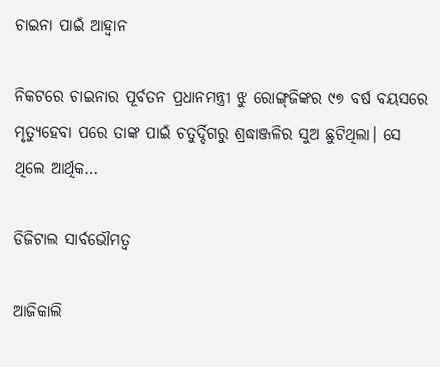ଚାଇନା ପାଇଁ ଆହ୍ବାନ

ନିକଟରେ ଚାଇନାର ପୂର୍ବତନ ପ୍ରଧାନମନ୍ତ୍ରୀ ଝୁ ରୋଙ୍ଗ୍‌ଜିଙ୍କର ୯୭ ବର୍ଷ ବୟସରେ ମୃତ୍ୟୁହେବା ପରେ ତାଙ୍କ ପାଇଁ ଚତୁର୍ଦ୍ଦିଗରୁ ଶ୍ରଦ୍ଧାଞ୍ଜଳିର ସୁଅ ଛୁଟିଥିଲା। ସେ ଥିଲେ ଆର୍ଥିକ…

ଡିଜିଟାଲ ସାର୍ବଭୌମତ୍ୱ

ଆଜିକାଲି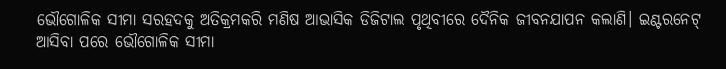ଭୌଗୋଳିକ ସୀମା ସରହଦକୁ ଅତିକ୍ରମକରି ମଣିଷ ଆଭାସିକ ଡିଜିଟାଲ ପୃଥିବୀରେ ଦୈନିକ ଜୀବନଯାପନ କଲାଣି। ଇଣ୍ଟରନେଟ୍‌ ଆସିବା ପରେ ଭୌଗୋଳିକ ସୀମା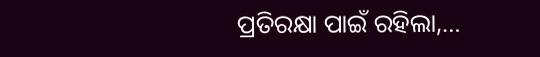ପ୍ରତିରକ୍ଷା ପାଇଁ ରହିଲା,…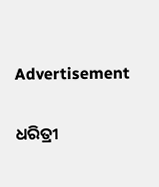Advertisement

ଧରିତ୍ରୀ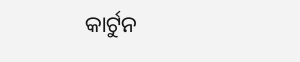କାର୍ଟୁନ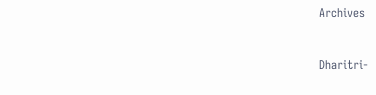Archives



Dharitri-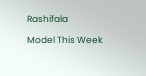Rashifala

Model This Week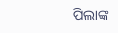ପିଲାଙ୍କ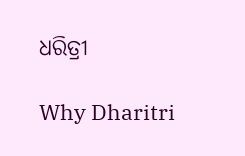ଧରିତ୍ରୀ

Why Dharitri